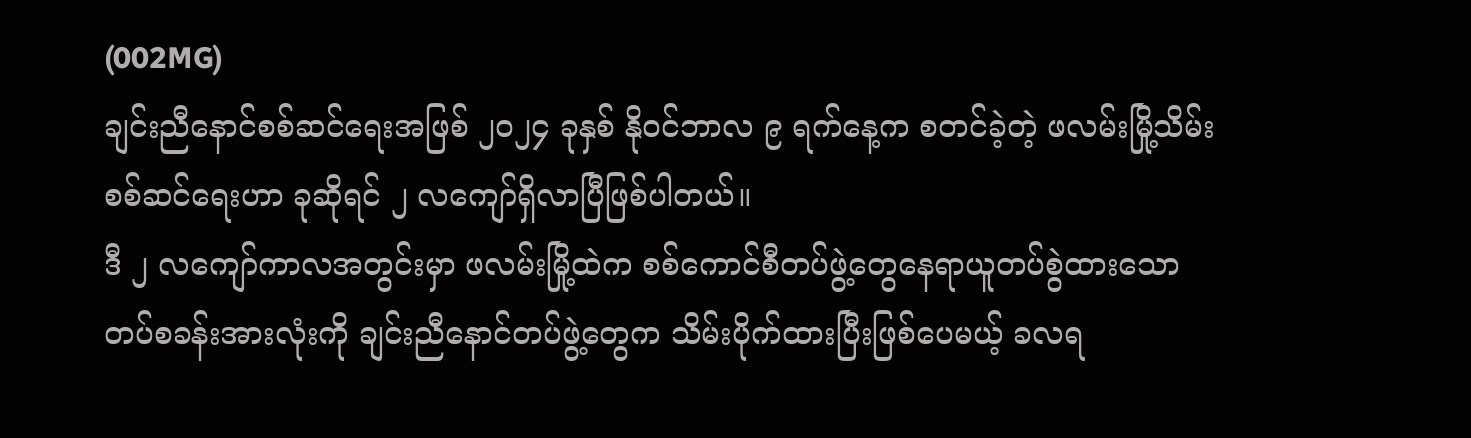(002MG)
ချင်းညီနောင်စစ်ဆင်ရေးအဖြစ် ၂၀၂၄ ခုနှစ် နိုဝင်ဘာလ ၉ ရက်နေ့က စတင်ခဲ့တဲ့ ဖလမ်းမြို့သိမ်းစစ်ဆင်ရေးဟာ ခုဆိုရင် ၂ လကျော်ရှိလာပြီဖြစ်ပါတယ်။
ဒီ ၂ လကျော်ကာလအတွင်းမှာ ဖလမ်းမြို့ထဲက စစ်ကောင်စီတပ်ဖွဲ့တွေနေရာယူတပ်စွဲထားသော တပ်စခန်းအားလုံးကို ချင်းညီနောင်တပ်ဖွဲ့တွေက သိမ်းပိုက်ထားပြီးဖြစ်ပေမယ့် ခလရ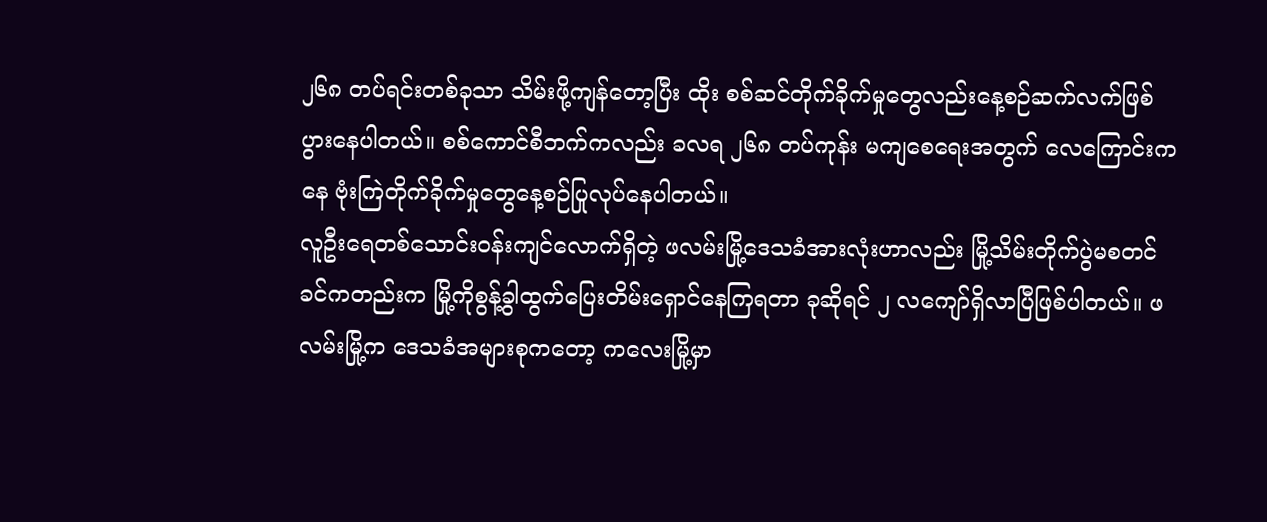၂၆၈ တပ်ရင်းတစ်ခုသာ သိမ်းဖို့ကျန်တော့ပြီး ထိုး စစ်ဆင်တိုက်ခိုက်မှုတွေလည်းနေ့စဉ်ဆက်လက်ဖြစ်ပွားနေပါတယ်။ စစ်ကောင်စီဘက်ကလည်း ခလရ ၂၆၈ တပ်ကုန်း မကျစေရေးအတွက် လေကြောင်းကနေ ဗုံးကြဲတိုက်ခိုက်မှုတွေနေ့စဉ်ပြုလုပ်နေပါတယ်။
လူဦးရေတစ်သောင်းဝန်းကျင်လောက်ရှိတဲ့ ဖလမ်းမြို့ဒေသခံအားလုံးဟာလည်း မြို့သိမ်းတိုက်ပွဲမစတင်ခင်ကတည်းက မြို့ကိုစွန့်ခွါထွက်ပြေးတိမ်းရှောင်နေကြရတာ ခုဆိုရင် ၂ လကျော်ရှိလာပြီဖြစ်ပါတယ်။ ဖလမ်းမြို့က ဒေသခံအများစုကတော့ ကလေးမြို့မှာ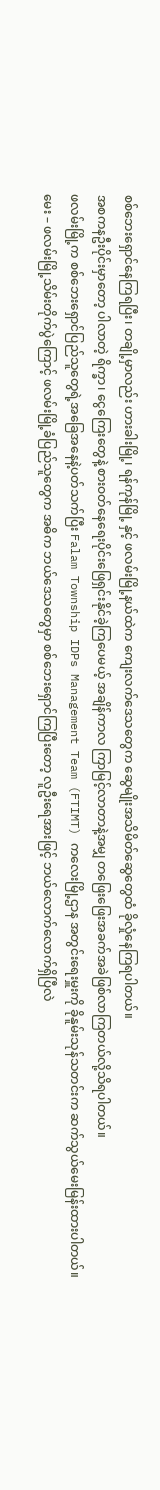စစ်ဘေးရှောင်နေကြရပြီး၊ တချို့မှာလည်း ဟားခါးမြို့၊ ရန်ကုန်မြို့ နှင့် ဖလမ်းမြို့နယ်ထဲက ကျေးလက်ဒေသတွေက ဆွေမျိုးအသိမိတ်ဆွေတွေထံ ခိုလှုံနေကြရပါတယ်။
အစကနဦးပိုင်းမှာတော့ ပါလာတဲ့ ရိက္ခာ၊ ငွေကြေးတွေနဲ့ စားဝတ်နေရေးပိုင်းဖြေရှင်းနိုင်ခဲ့ကြပေမယ့် အချိန်ကာလ ကြာမြင့်လာတာနဲ့အမျှ တဖြေးဖြေးအခက်အခဲဖြစ်လာကြတယ်လို့သိရပါတယ်။
ဖလမ်းမြို့က စစ်ဘေးရှောင်ပြည်သူတွေရဲ့အခြေအနေနဲ့ပတ်သက်ပြီး Falam Township IDPs Management Team (FTIMT) ကလေးမြို့ဌာန အတွင်းရေးမှူးကို ခိုနူမ်းသုန်သတင်းက ဆက်သွယ်မေးမြန်းထားပါတယ်။
မေး – ဖလမ်းမြို့သိမ်းတိုက်ပွဲကြောင့် ဖလမ်းမြို့ခံပြည်သူတွေက အဓိက ဘယ်ဒေသတွေမှာ စစ်ဘေးရှောင်ကြပြီးတော့ လူဦးရေအားဖြင့် ဘယ်လောက်လောက်ရှိပြီလဲ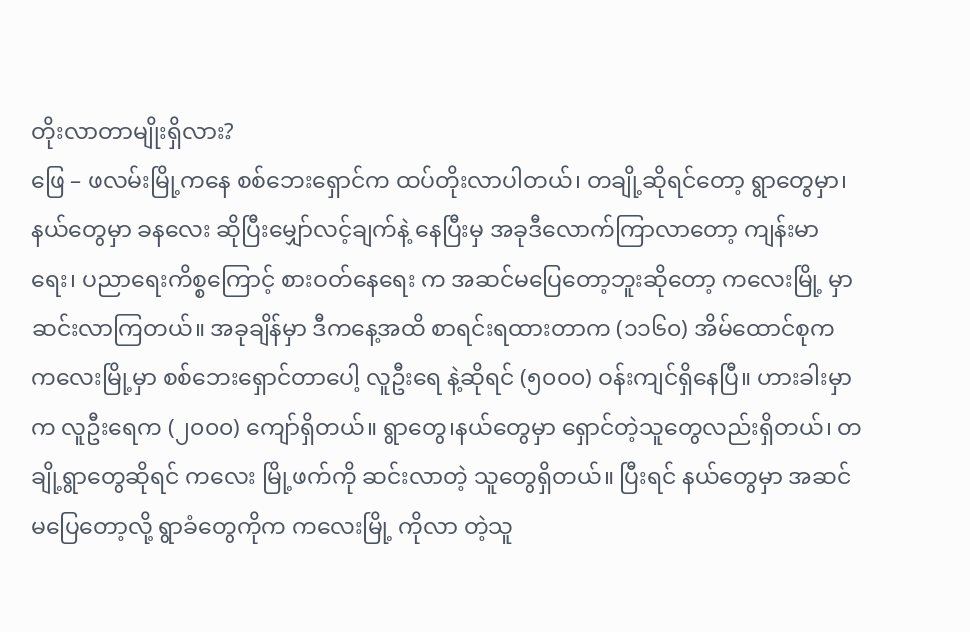တိုးလာတာမျိုးရှိလား?
ဖြေ – ဖလမ်းမြို့ကနေ စစ်ဘေးရှောင်က ထပ်တိုးလာပါတယ်၊ တချို့ဆိုရင်တော့ ရွာတွေမှာ၊ နယ်တွေမှာ ခနလေး ဆိုပြီးမျှော်လင့်ချက်နဲ့ နေပြီးမှ အခုဒီလောက်ကြာလာတော့ ကျန်းမာရေး၊ ပညာရေးကိစ္စကြောင့် စားဝတ်နေရေး က အဆင်မပြေတော့ဘူးဆိုတော့ ကလေးမြို့ မှာဆင်းလာကြတယ်။ အခုချိန်မှာ ဒီကနေ့အထိ စာရင်းရထားတာက (၁၁၆၀) အိမ်ထောင်စုက ကလေးမြို့မှာ စစ်ဘေးရှောင်တာပေါ့ လူဦးရေ နဲ့ဆိုရင် (၅၀၀၀) ဝန်းကျင်ရှိနေပြီ။ ဟားခါးမှာက လူဦးရေက (၂၀၀၀) ကျော်ရှိတယ်။ ရွာတွေ၊နယ်တွေမှာ ရှောင်တဲ့သူတွေလည်းရှိတယ်၊ တချို့ရွာတွေဆိုရင် ကလေး မြို့ဖက်ကို ဆင်းလာတဲ့ သူတွေရှိတယ်။ ပြီးရင် နယ်တွေမှာ အဆင်မပြေတော့လို့ ရွာခံတွေကိုက ကလေးမြို့ ကိုလာ တဲ့သူ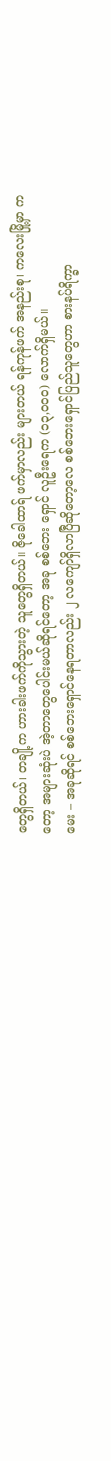တွေရှိတယ်၊ တချို့က ဟားခါးဖက်ကိုသွားတဲ့ သူတွေရှိတယ်။ ဇိုခေါထာရ် ဖက်မှာလည်း များတယ် ရန်ကုန်ဖက် အနည်းစု၊ ကလေးမြို့မှာ ကတော့ အများဆုံးပဲ အဲ့တာတွေပေါင်းမယ်ဆိုရင်တော့ အခု စစ်ဘေး ရှောင် လူဦးရေက (၁၃,၀၀၀) လောက်ရှိမယ်။
မေး – အခုဆိုရင် စစ်ဘေးရှောင်နေရတာလည်း ၂ လကျော်ရှိလာပြီဆိုတော့လေ စစ်ဘေးရှောင်ပြည်သူတွေဟာ စားနပ်ရိက္ခာ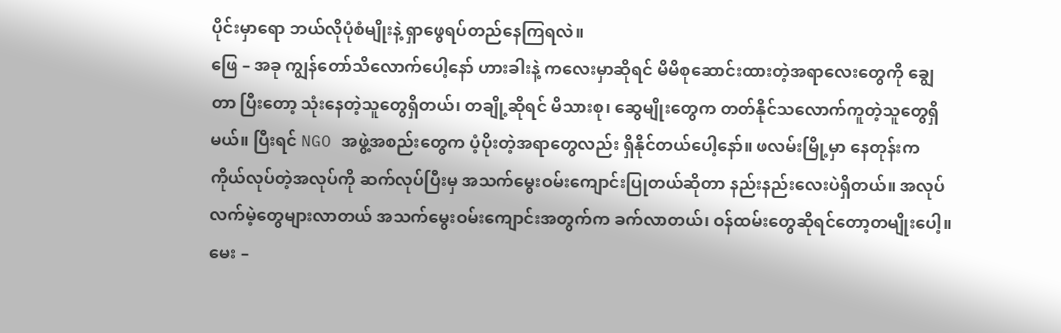ပိုင်းမှာရော ဘယ်လိုပုံစံမျိုးနဲ့ ရှာဖွေရပ်တည်နေကြရလဲ။
ဖြေ – အခု ကျွန်တော်သိလောက်ပေါ့နော် ဟားခါးနဲ့ ကလေးမှာဆိုရင် မိမိစုဆောင်းထားတဲ့အရာလေးတွေကို ချွေတာ ပြီးတော့ သုံးနေတဲ့သူတွေရှိတယ်၊ တချို့ဆိုရင် မိသားစု၊ ဆွေမျိုးတွေက တတ်နိုင်သလောက်ကူတဲ့သူတွေရှိမယ်။ ပြီးရင် NGO အဖွဲ့အစည်းတွေက ပံ့ပိုးတဲ့အရာတွေလည်း ရှိနိုင်တယ်ပေါ့နော်။ ဖလမ်းမြို့မှာ နေတုန်းက ကိုယ်လုပ်တဲ့အလုပ်ကို ဆက်လုပ်ပြီးမှ အသက်မွေးဝမ်းကျောင်းပြုတယ်ဆိုတာ နည်းနည်းလေးပဲရှိတယ်။ အလုပ်လက်မဲ့တွေများလာတယ် အသက်မွေးဝမ်းကျောင်းအတွက်က ခက်လာတယ်၊ ဝန်ထမ်းတွေဆိုရင်တော့တမျိုးပေါ့။
မေး –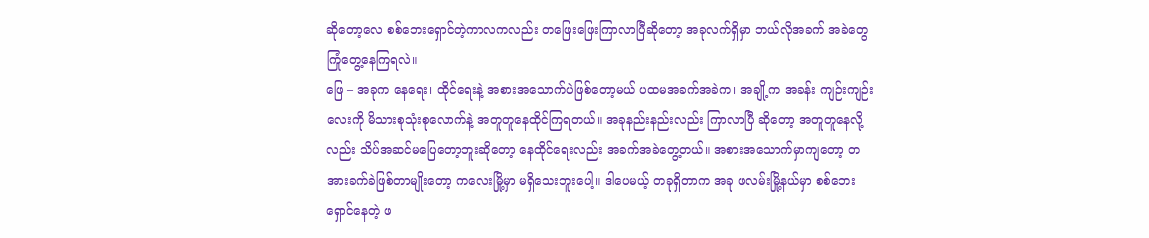ဆိုတော့လေ စစ်ဘေးရှောင်တဲ့ကာလကလည်း တဖြေးဖြေးကြာလာပြီဆိုတော့ အခုလက်ရှိမှာ ဘယ်လိုအခက် အခဲတွေကြုံတွေ့နေကြရလဲ။
ဖြေ – အခုက နေရေး၊ ထိုင်ရေးနဲ့ အစားအသောက်ပဲဖြစ်တော့မယ် ပထမအခက်အခဲက၊ အချို့က အခန်း ကျဉ်းကျဉ်း လေးကို မိသားစုသုံးစုလောက်နဲ့ အတူတူနေထိုင်ကြရတယ်။ အခုနည်းနည်းလည်း ကြာလာပြီ ဆိုတော့ အတူတူနေလို့ လည်း သိပ်အဆင်မပြေတော့ဘူးဆိုတော့ နေထိုင်ရေးလည်း အခက်အခဲတွေ့တယ်။ အစားအသောက်မှာကျတော့ တအားခက်ခဲဖြစ်တာမျိုးတော့ ကလေးမြို့မှာ မရှိသေးဘူးပေါ့။ ဒါပေမယ့် တခုရှိတာက အခု ဖလမ်းမြို့နယ်မှာ စစ်ဘေးရှောင်နေတဲ့ ဖ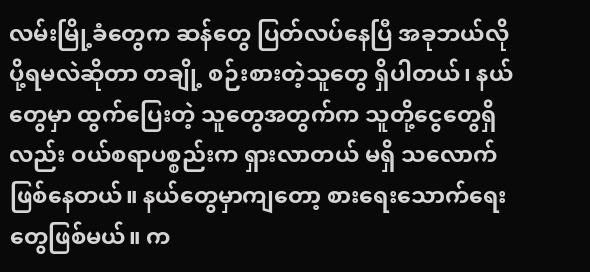လမ်းမြို့ခံတွေက ဆန်တွေ ပြတ်လပ်နေပြီ အခုဘယ်လိုပို့ရမလဲဆိုတာ တချို့ စဉ်းစားတဲ့သူတွေ ရှိပါတယ်၊ နယ်တွေမှာ ထွက်ပြေးတဲ့ သူတွေအတွက်က သူတို့ငွေတွေရှိလည်း ဝယ်စရာပစ္စည်းက ရှားလာတယ် မရှိ သလောက်ဖြစ်နေတယ်။ နယ်တွေမှာကျတော့ စားရေးသောက်ရေးတွေဖြစ်မယ်။ က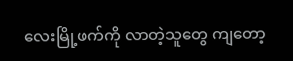လေးမြို့ဖက်ကို လာတဲ့သူတွေ ကျတော့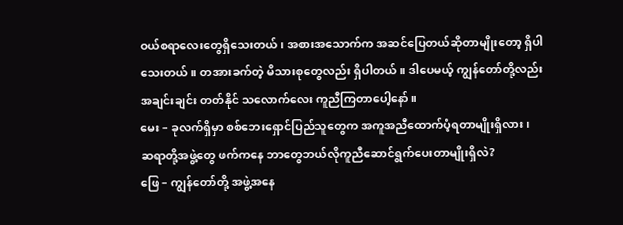ဝယ်စရာလေးတွေရှိသေးတယ်၊ အစားအသောက်က အဆင်ပြေတယ်ဆိုတာမျိုးတော့ ရှိပါသေးတယ်။ တအားခက်တဲ့ မိသားစုတွေလည်း ရှိပါတယ်။ ဒါပေမယ့် ကျွန်တော်တို့လည်း အချင်းချင်း တတ်နိုင် သလောက်လေး ကူညီကြတာပေါ့နော်။
မေး – ခုလက်ရှိမှာ စစ်ဘေးရှောင်ပြည်သူတွေက အကူအညီထောက်ပံ့ရတာမျိုးရှိလား၊ ဆရာတို့အဖွဲ့တွေ ဖက်ကနေ ဘာတွေဘယ်လိုကူညီဆောင်ရွက်ပေးတာမျိုးရှိလဲ?
ဖြေ – ကျွန်တော်တို့ အဖွဲ့အနေ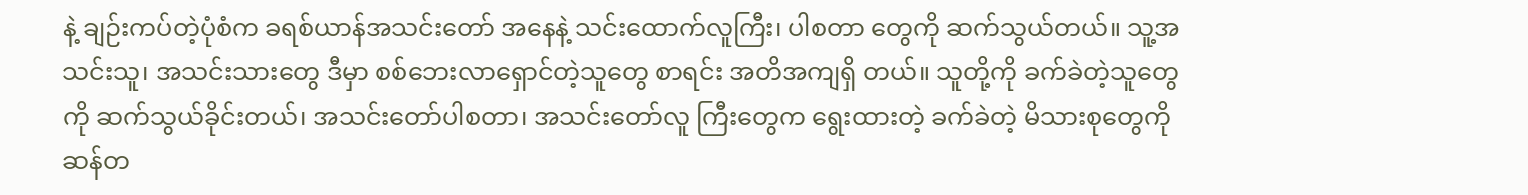နဲ့ ချဉ်းကပ်တဲ့ပုံစံက ခရစ်ယာန်အသင်းတော် အနေနဲ့ သင်းထောက်လူကြီး၊ ပါစတာ တွေကို ဆက်သွယ်တယ်။ သူ့အသင်းသူ၊ အသင်းသားတွေ ဒီမှာ စစ်ဘေးလာရှောင်တဲ့သူတွေ စာရင်း အတိအကျရှိ တယ်။ သူတို့ကို ခက်ခဲတဲ့သူတွေကို ဆက်သွယ်ခိုင်းတယ်၊ အသင်းတော်ပါစတာ၊ အသင်းတော်လူ ကြီးတွေက ရွေးထားတဲ့ ခက်ခဲတဲ့ မိသားစုတွေကို ဆန်တ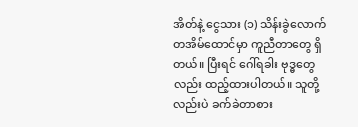အိတ်နဲ့ ငွေသား (၁) သိန်းခွဲလောက် တအိမ်ထောင်မှာ ကူညီတာတွေ ရှိတယ်။ ပြီးရင် ဂေါ်ရခါး ဗုဒ္ဓတွေလည်း ထည့်ထားပါတယ်။ သူတို့လည်းပဲ ခက်ခဲတာစား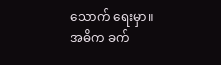သောက် ရေးမှာ။ အဓိက ခက်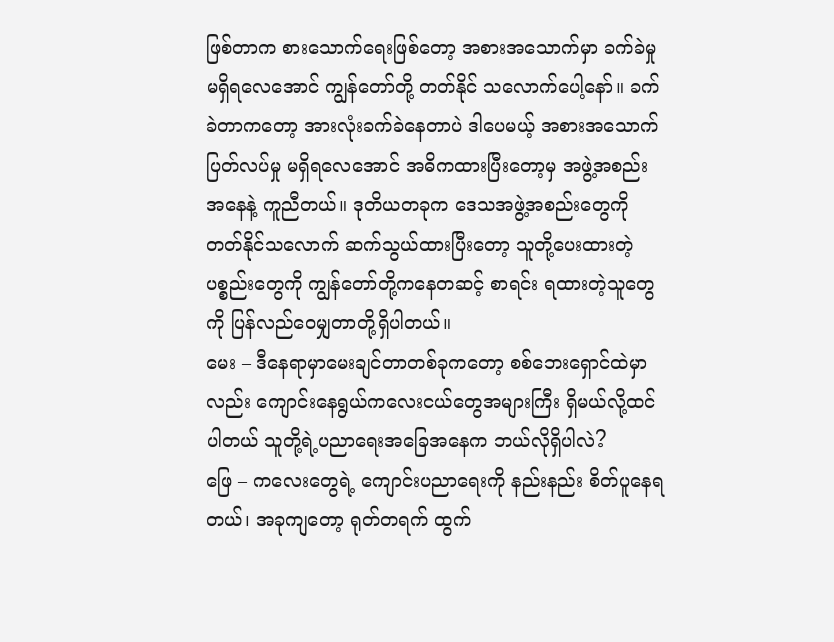ဖြစ်တာက စားသောက်ရေးဖြစ်တော့ အစားအသောက်မှာ ခက်ခဲမှုမရှိရလေအောင် ကျွန်တော်တို့ တတ်နိုင် သလောက်ပေါ့နော်။ ခက်ခဲတာကတော့ အားလုံးခက်ခဲနေတာပဲ ဒါပေမယ့် အစားအသောက်ပြတ်လပ်မှု မရှိရလေအောင် အဓိကထားပြီးတော့မှ အဖွဲ့အစည်းအနေနဲ့ ကူညီတယ်။ ဒုတိယတခုက ဒေသအဖွဲ့အစည်းတွေကို တတ်နိုင်သလောက် ဆက်သွယ်ထားပြီးတော့ သူတို့ပေးထားတဲ့ ပစ္စည်းတွေကို ကျွန်တော်တို့ကနေတဆင့် စာရင်း ရထားတဲ့သူတွေကို ပြန်လည်ဝေမျှတာတို့ရှိပါတယ်။
မေး – ဒီနေရာမှာမေးချင်တာတစ်ခုကတော့ စစ်ဘေးရှောင်ထဲမှာလည်း ကျောင်းနေရွယ်ကလေးငယ်တွေအများကြီး ရှိမယ်လို့ထင်ပါတယ် သူတို့ရဲ့ပညာရေးအခြေအနေက ဘယ်လိုရှိပါလဲ?
ဖြေ – ကလေးတွေရဲ့ ကျောင်းပညာရေးကို နည်းနည်း စိတ်ပူနေရတယ်၊ အခုကျတော့ ရုတ်တရက် ထွက်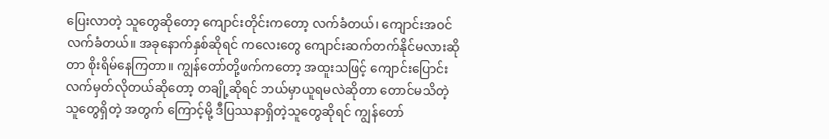ပြေးလာတဲ့ သူတွေဆိုတော့ ကျောင်းတိုင်းကတော့ လက်ခံတယ်၊ ကျောင်းအဝင် လက်ခံတယ်။ အခုနောက်နှစ်ဆိုရင် ကလေးတွေ ကျောင်းဆက်တက်နိုင်မလားဆိုတာ စိုးရိမ်နေကြတာ။ ကျွန်တော်တို့ဖက်ကတော့ အထူးသဖြင့် ကျောင်းပြောင်း လက်မှတ်လိုတယ်ဆိုတော့ တချို့ဆိုရင် ဘယ်မှာယူရမလဲဆိုတာ တောင်မသိတဲ့သူတွေရှိတဲ့ အတွက် ကြောင့်မို့ ဒီပြဿနာရှိတဲ့သူတွေဆိုရင် ကျွန်တော်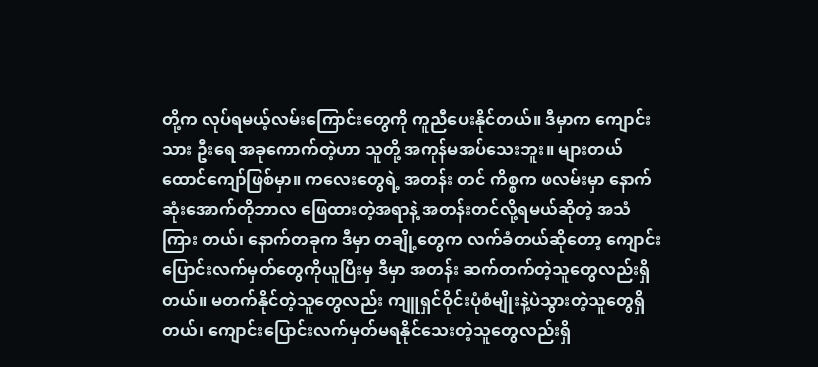တို့က လုပ်ရမယ့်လမ်းကြောင်းတွေကို ကူညီပေးနိုင်တယ်။ ဒီမှာက ကျောင်းသား ဦးရေ အခုကောက်တဲ့ဟာ သူတို့ အကုန်မအပ်သေးဘူး။ များတယ်ထောင်ကျော်ဖြစ်မှာ။ ကလေးတွေရဲ့ အတန်း တင် ကိစ္စက ဖလမ်းမှာ နောက်ဆုံးအောက်တိုဘာလ ဖြေထားတဲ့အရာနဲ့ အတန်းတင်လို့ရမယ်ဆိုတဲ့ အသံကြား တယ်၊ နောက်တခုက ဒီမှာ တချို့တွေက လက်ခံတယ်ဆိုတော့ ကျောင်းပြောင်းလက်မှတ်တွေကိုယူပြီးမှ ဒီမှာ အတန်း ဆက်တက်တဲ့သူတွေလည်းရှိတယ်။ မတက်နိုင်တဲ့သူတွေလည်း ကျူရှင်ဝိုင်းပုံစံမျိုးနဲ့ပဲသွားတဲ့သူတွေရှိတယ်၊ ကျောင်းပြောင်းလက်မှတ်မရနိုင်သေးတဲ့သူတွေလည်းရှိ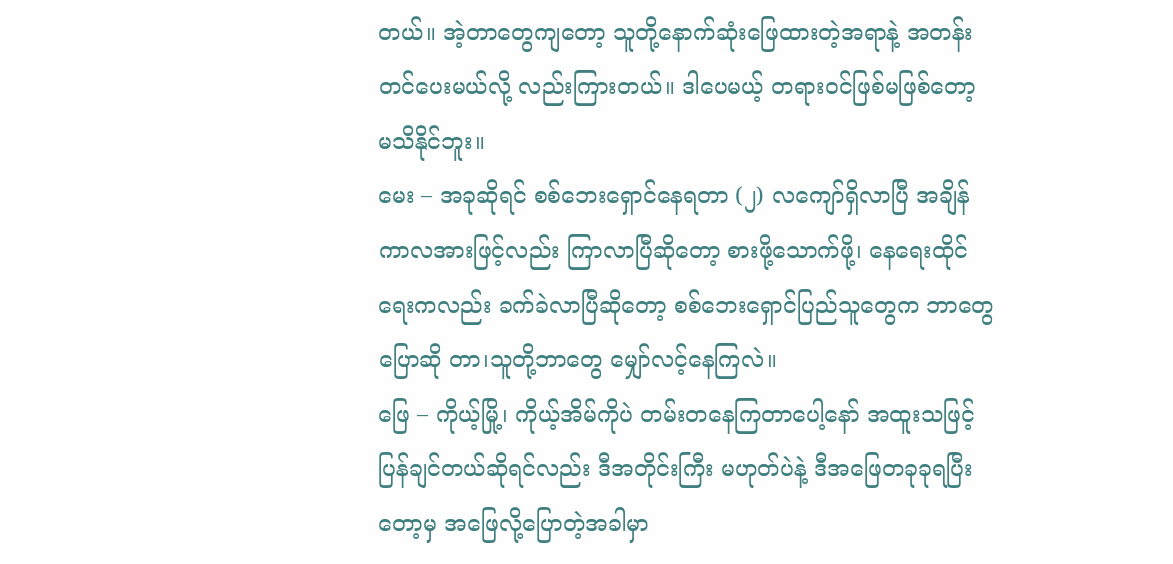တယ်။ အဲ့တာတွေကျတော့ သူတို့နောက်ဆုံးဖြေထားတဲ့အရာနဲ့ အတန်းတင်ပေးမယ်လို့ လည်းကြားတယ်။ ဒါပေမယ့် တရားဝင်ဖြစ်မဖြစ်တော့ မသိနိုင်ဘူး။
မေး – အခုဆိုရင် စစ်ဘေးရှောင်နေရတာ (၂) လကျော်ရှိလာပြီ အချိန်ကာလအားဖြင့်လည်း ကြာလာပြီဆိုတော့ စားဖို့သောက်ဖို့၊ နေရေးထိုင်ရေးကလည်း ခက်ခဲလာပြီဆိုတော့ စစ်ဘေးရှောင်ပြည်သူတွေက ဘာတွေပြောဆို တာ၊သူတို့ဘာတွေ မျှော်လင့်နေကြလဲ။
ဖြေ – ကိုယ့်မြို့၊ ကိုယ့်အိမ်ကိုပဲ တမ်းတနေကြတာပေါ့နော် အထူးသဖြင့် ပြန်ချင်တယ်ဆိုရင်လည်း ဒီအတိုင်းကြီး မဟုတ်ပဲနဲ့ ဒီအဖြေတခုခုရပြီးတော့မှ အဖြေလို့ပြောတဲ့အခါမှာ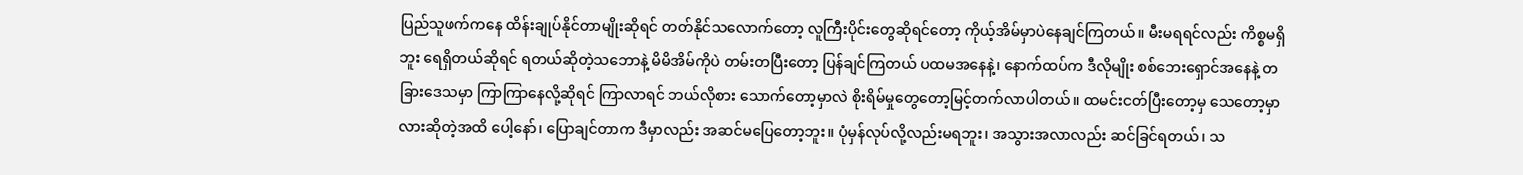ပြည်သူဖက်ကနေ ထိန်းချုပ်နိုင်တာမျိုးဆိုရင် တတ်နိုင်သလောက်တော့ လူကြီးပိုင်းတွေဆိုရင်တော့ ကိုယ့်အိမ်မှာပဲနေချင်ကြတယ်။ မီးမရရင်လည်း ကိစ္စမရှိဘူး ရေရှိတယ်ဆိုရင် ရတယ်ဆိုတဲ့သဘောနဲ့ မိမိအိမ်ကိုပဲ တမ်းတပြီးတော့ ပြန်ချင်ကြတယ် ပထမအနေနဲ့၊ နောက်ထပ်က ဒီလိုမျိုး စစ်ဘေးရှောင်အနေနဲ့ တခြားဒေသမှာ ကြာကြာနေလို့ဆိုရင် ကြာလာရင် ဘယ်လိုစား သောက်တော့မှာလဲ စိုးရိမ်မှုတွေတော့မြင့်တက်လာပါတယ်။ ထမင်းငတ်ပြီးတော့မှ သေတော့မှာလားဆိုတဲ့အထိ ပေါ့နော်၊ ပြောချင်တာက ဒီမှာလည်း အဆင်မပြေတော့ဘူး။ ပုံမှန်လုပ်လို့လည်းမရဘူး၊ အသွားအလာလည်း ဆင်ခြင်ရတယ်၊ သ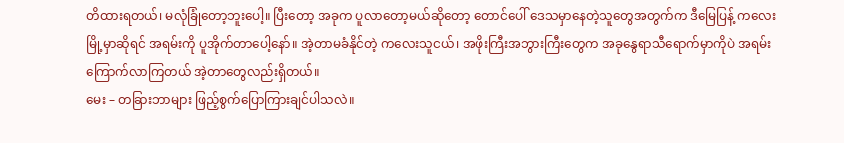တိထားရတယ်၊ မလုံခြုံတော့ဘူးပေါ့။ ပြီးတော့ အခုက ပူလာတော့မယ်ဆိုတော့ တောင်ပေါ် ဒေသမှာနေတဲ့သူတွေအတွက်က ဒီမြေပြန့် ကလေးမြို့မှာဆိုရင် အရမ်းကို ပူအိုက်တာပေါ့နော်။ အဲ့တာမခံနိုင်တဲ့ ကလေးသူငယ်၊ အဖိုးကြီးအဘွားကြီးတွေက အခုနွေရာသီရောက်မှာကိုပဲ အရမ်းကြောက်လာကြတယ် အဲ့တာတွေလည်းရှိတယ်။
မေး – တခြားဘာများ ဖြည့်စွက်ပြောကြားချင်ပါသလဲ။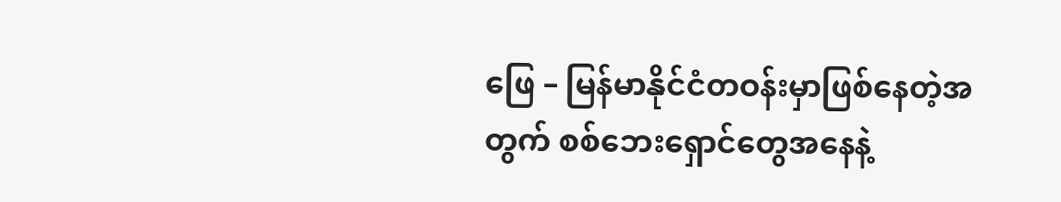ဖြေ – မြန်မာနိုင်ငံတဝန်းမှာဖြစ်နေတဲ့အတွက် စစ်ဘေးရှောင်တွေအနေနဲ့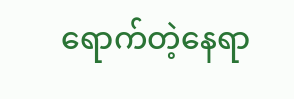ရောက်တဲ့နေရာ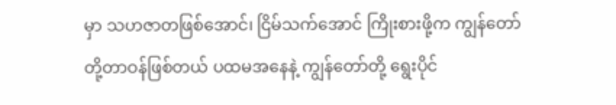မှာ သဟဇာတဖြစ်အောင်၊ ငြိမ်သက်အောင် ကြိုးစားဖို့က ကျွန်တော်တို့တာဝန်ဖြစ်တယ် ပထမအနေနဲ့ ကျွန်တော်တို့ ရွေးပိုင်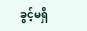ခွင့်မရှိ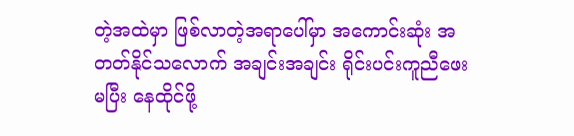တဲ့အထဲမှာ ဖြစ်လာတဲ့အရာပေါ်မှာ အကောင်းဆုံး အတတ်နိုင်သလောက် အချင်းအချင်း ရိုင်းပင်းကူညီဖေးမပြီး နေထိုင်ဖို့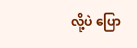လို့ပဲ ပြော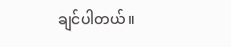ချင်ပါတယ်။